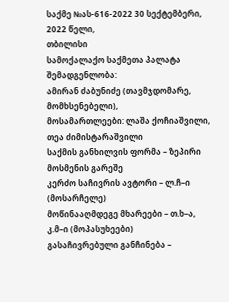საქმე №ას-616-2022 30 სექტემბერი, 2022 წელი,
თბილისი
სამოქალაქო საქმეთა პალატა
შემადგენლობა:
ამირან ძაბუნიძე (თავმჯდომარე, მომხსენებელი),
მოსამართლეები: ლაშა ქოჩიაშვილი,
თეა ძიმისტარაშვილი
საქმის განხილვის ფორმა – ზეპირი მოსმენის გარეშე
კერძო საჩივრის ავტორი – ლ.ჩ–ი (მოსარჩელე)
მოწინააღმდეგე მხარეები – თ.ხ–ა, კ.მ–ი (მოპასუხეები)
გასაჩივრებული განჩინება –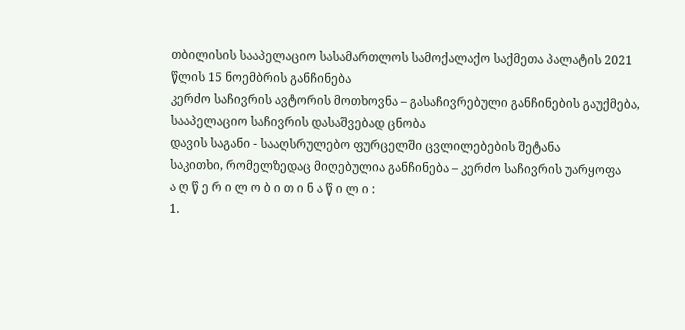თბილისის სააპელაციო სასამართლოს სამოქალაქო საქმეთა პალატის 2021 წლის 15 ნოემბრის განჩინება
კერძო საჩივრის ავტორის მოთხოვნა – გასაჩივრებული განჩინების გაუქმება, სააპელაციო საჩივრის დასაშვებად ცნობა
დავის საგანი - სააღსრულებო ფურცელში ცვლილებების შეტანა
საკითხი, რომელზედაც მიღებულია განჩინება – კერძო საჩივრის უარყოფა
ა ღ წ ე რ ი ლ ო ბ ი თ ი ნ ა წ ი ლ ი :
1.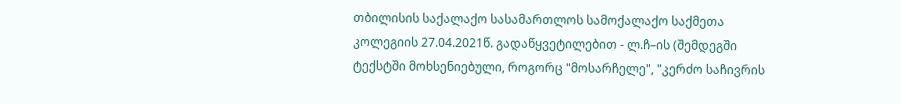თბილისის საქალაქო სასამართლოს სამოქალაქო საქმეთა კოლეგიის 27.04.2021წ. გადაწყვეტილებით - ლ.ჩ–ის (შემდეგში ტექსტში მოხსენიებული, როგორც "მოსარჩელე", "კერძო საჩივრის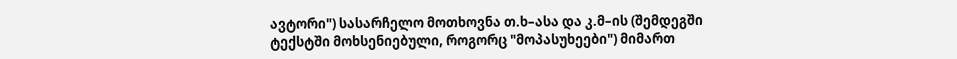ავტორი") სასარჩელო მოთხოვნა თ.ხ–ასა და კ.მ–ის (შემდეგში ტექსტში მოხსენიებული, როგორც "მოპასუხეები") მიმართ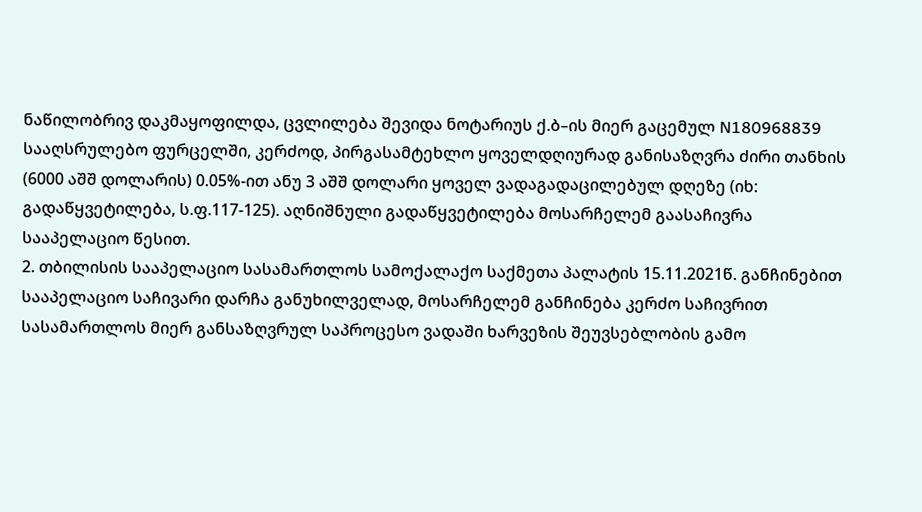ნაწილობრივ დაკმაყოფილდა, ცვლილება შევიდა ნოტარიუს ქ.ბ–ის მიერ გაცემულ N180968839 სააღსრულებო ფურცელში, კერძოდ, პირგასამტეხლო ყოველდღიურად განისაზღვრა ძირი თანხის (6000 აშშ დოლარის) 0.05%-ით ანუ 3 აშშ დოლარი ყოველ ვადაგადაცილებულ დღეზე (იხ: გადაწყვეტილება, ს.ფ.117-125). აღნიშნული გადაწყვეტილება მოსარჩელემ გაასაჩივრა სააპელაციო წესით.
2. თბილისის სააპელაციო სასამართლოს სამოქალაქო საქმეთა პალატის 15.11.2021წ. განჩინებით სააპელაციო საჩივარი დარჩა განუხილველად, მოსარჩელემ განჩინება კერძო საჩივრით სასამართლოს მიერ განსაზღვრულ საპროცესო ვადაში ხარვეზის შეუვსებლობის გამო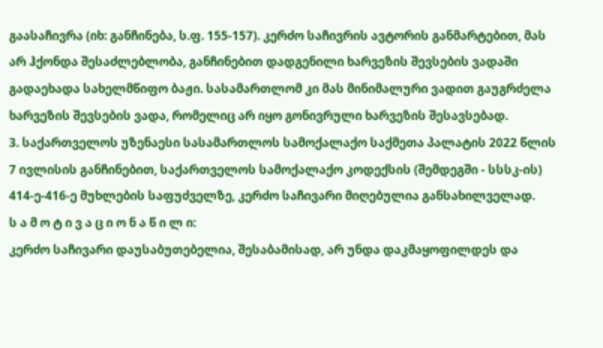გაასაჩივრა (იხ: განჩინება, ს.ფ. 155-157). კერძო საჩივრის ავტორის განმარტებით, მას არ ჰქონდა შესაძლებლობა, განჩინებით დადგენილი ხარვეზის შევსების ვადაში გადაეხადა სახელმწიფო ბაჟი. სასამართლომ კი მას მინიმალური ვადით გაუგრძელა ხარვეზის შევსების ვადა, რომელიც არ იყო გონივრული ხარვეზის შესავსებად.
3. საქართველოს უზენაესი სასამართლოს სამოქალაქო საქმეთა პალატის 2022 წლის 7 ივლისის განჩინებით, საქართველოს სამოქალაქო კოდექსის (შემდეგში - სსსკ-ის) 414-ე-416-ე მუხლების საფუძველზე, კერძო საჩივარი მიღებულია განსახილველად.
ს ა მ ო ტ ი ვ ა ც ი ო ნ ა წ ი ლ ი:
კერძო საჩივარი დაუსაბუთებელია, შესაბამისად, არ უნდა დაკმაყოფილდეს და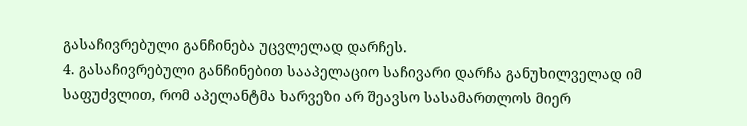გასაჩივრებული განჩინება უცვლელად დარჩეს.
4. გასაჩივრებული განჩინებით სააპელაციო საჩივარი დარჩა განუხილველად იმ საფუძვლით, რომ აპელანტმა ხარვეზი არ შეავსო სასამართლოს მიერ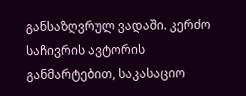განსაზღვრულ ვადაში. კერძო საჩივრის ავტორის განმარტებით, საკასაციო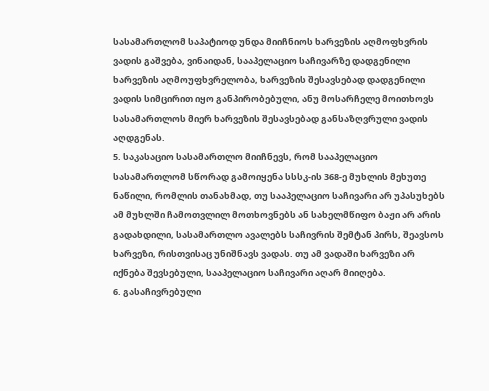სასამართლომ საპატიოდ უნდა მიიჩნიოს ხარვეზის აღმოფხვრის ვადის გაშვება, ვინაიდან, სააპელაციო საჩივარზე დადგენილი ხარვეზის აღმოუფხვრელობა, ხარვეზის შესავსებად დადგენილი ვადის სიმცირით იყო განპირობებული, ანუ მოსარჩელე მოითხოვს სასამართლოს მიერ ხარვეზის შესავსებად განსაზღვრული ვადის აღდგენას.
5. საკასაციო სასამართლო მიიჩნევს, რომ სააპელაციო სასამართლომ სწორად გამოიყენა სსსკ-ის 368-ე მუხლის მეხუთე ნაწილი, რომლის თანახმად, თუ სააპელაციო საჩივარი არ უპასუხებს ამ მუხლში ჩამოთვლილ მოთხოვნებს ან სახელმწიფო ბაჟი არ არის გადახდილი, სასამართლო ავალებს საჩივრის შემტან პირს, შეავსოს ხარვეზი, რისთვისაც უნიშნავს ვადას. თუ ამ ვადაში ხარვეზი არ იქნება შევსებული, სააპელაციო საჩივარი აღარ მიიღება.
6. გასაჩივრებული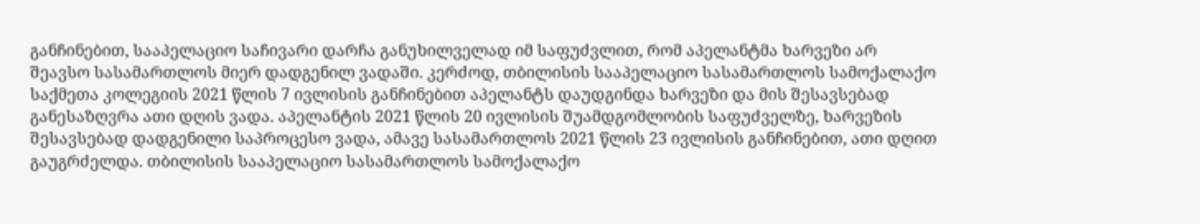განჩინებით, სააპელაციო საჩივარი დარჩა განუხილველად იმ საფუძვლით, რომ აპელანტმა ხარვეზი არ შეავსო სასამართლოს მიერ დადგენილ ვადაში. კერძოდ, თბილისის სააპელაციო სასამართლოს სამოქალაქო საქმეთა კოლეგიის 2021 წლის 7 ივლისის განჩინებით აპელანტს დაუდგინდა ხარვეზი და მის შესავსებად განესაზღვრა ათი დღის ვადა. აპელანტის 2021 წლის 20 ივლისის შუამდგომლობის საფუძველზე, ხარვეზის შესავსებად დადგენილი საპროცესო ვადა, ამავე სასამართლოს 2021 წლის 23 ივლისის განჩინებით, ათი დღით გაუგრძელდა. თბილისის სააპელაციო სასამართლოს სამოქალაქო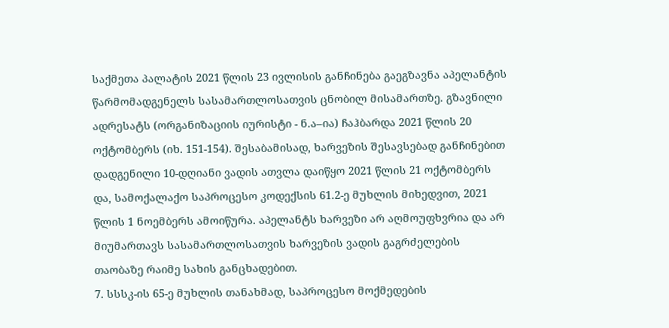საქმეთა პალატის 2021 წლის 23 ივლისის განჩინება გაეგზავნა აპელანტის წარმომადგენელს სასამართლოსათვის ცნობილ მისამართზე. გზავნილი ადრესატს (ორგანიზაციის იურისტი - ნ.ა–ია) ჩაჰბარდა 2021 წლის 20 ოქტომბერს (იხ. 151-154). შესაბამისად, ხარვეზის შესავსებად განჩინებით დადგენილი 10-დღიანი ვადის ათვლა დაიწყო 2021 წლის 21 ოქტომბერს და, სამოქალაქო საპროცესო კოდექსის 61.2-ე მუხლის მიხედვით, 2021 წლის 1 ნოემბერს ამოიწურა. აპელანტს ხარვეზი არ აღმოუფხვრია და არ მიუმართავს სასამართლოსათვის ხარვეზის ვადის გაგრძელების თაობაზე რაიმე სახის განცხადებით.
7. სსსკ-ის 65-ე მუხლის თანახმად, საპროცესო მოქმედების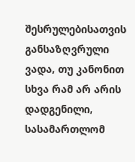შესრულებისათვის განსაზღვრული ვადა, თუ კანონით სხვა რამ არ არის დადგენილი, სასამართლომ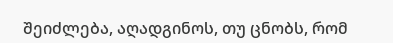შეიძლება, აღადგინოს, თუ ცნობს, რომ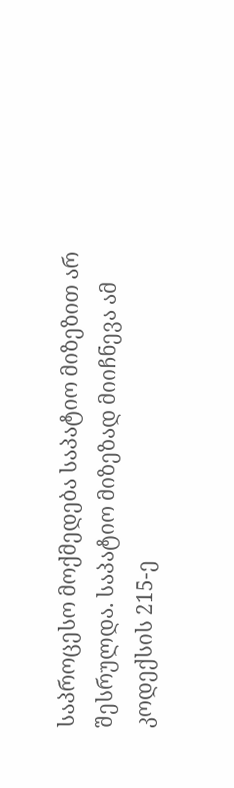საპროცესო მოქმედება საპატიო მიზეზით არ შესრულდა. საპატიო მიზეზად მიიჩნევა ამ კოდექსის 215-ე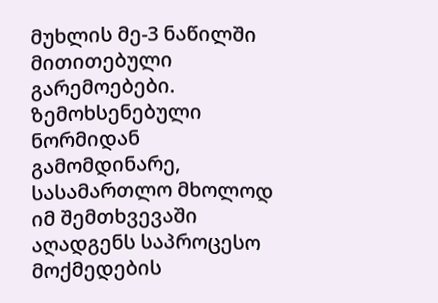მუხლის მე-3 ნაწილში მითითებული გარემოებები. ზემოხსენებული ნორმიდან გამომდინარე, სასამართლო მხოლოდ იმ შემთხვევაში აღადგენს საპროცესო მოქმედების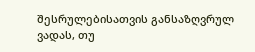შესრულებისათვის განსაზღვრულ ვადას, თუ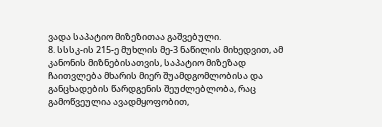ვადა საპატიო მიზეზითაა გაშვებული.
8. სსსკ-ის 215-ე მუხლის მე-3 ნაწილის მიხედვით, ამ კანონის მიზნებისათვის, საპატიო მიზეზად ჩაითვლება მხარის მიერ შუამდგომლობისა და განცხადების წარდგენის შეუძლებლობა, რაც გამოწვეულია ავადმყოფობით,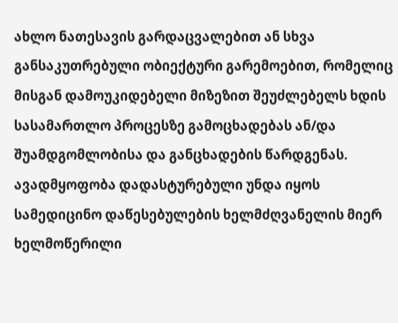ახლო ნათესავის გარდაცვალებით ან სხვა განსაკუთრებული ობიექტური გარემოებით, რომელიც მისგან დამოუკიდებელი მიზეზით შეუძლებელს ხდის სასამართლო პროცესზე გამოცხადებას ან/და შუამდგომლობისა და განცხადების წარდგენას. ავადმყოფობა დადასტურებული უნდა იყოს სამედიცინო დაწესებულების ხელმძღვანელის მიერ ხელმოწერილი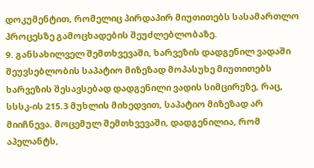დოკუმენტით, რომელიც პირდაპირ მიუთითებს სასამართლო პროცესზე გამოცხადების შეუძლებლობაზე.
9. განსახილველ შემთხვევაში, ხარვეზის დადგენილ ვადაში შეუვსებლობის საპატიო მიზეზად მოპასუხე მიუთითებს ხარვეზის შესავსებად დადგენილი ვადის სიმცირეზე, რაც, სსსკ-ის 215.3 მუხლის მიხედვით, საპატიო მიზეზად არ მიიჩნევა. მოცემულ შემთხვევაში, დადგენილია, რომ აპელანტს,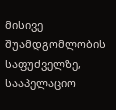მისივე შუამდგომლობის საფუძველზე, სააპელაციო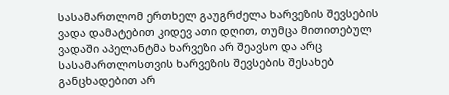სასამართლომ ერთხელ გაუგრძელა ხარვეზის შევსების ვადა დამატებით კიდევ ათი დღით, თუმცა მითითებულ ვადაში აპელანტმა ხარვეზი არ შეავსო და არც სასამართლოსთვის ხარვეზის შევსების შესახებ განცხადებით არ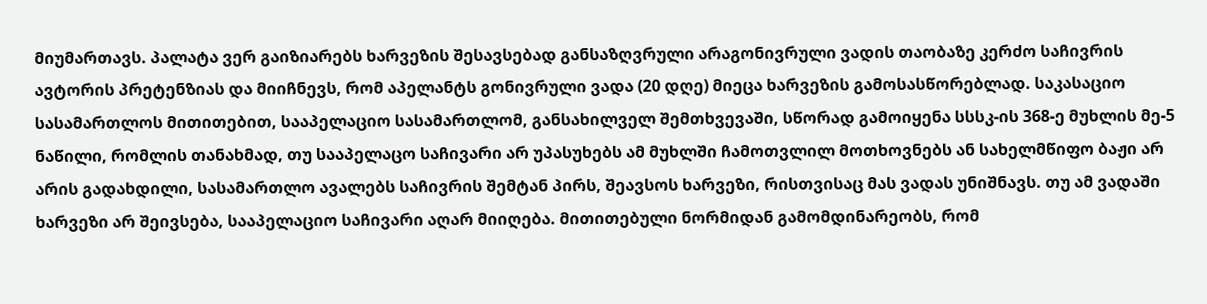მიუმართავს. პალატა ვერ გაიზიარებს ხარვეზის შესავსებად განსაზღვრული არაგონივრული ვადის თაობაზე კერძო საჩივრის ავტორის პრეტენზიას და მიიჩნევს, რომ აპელანტს გონივრული ვადა (20 დღე) მიეცა ხარვეზის გამოსასწორებლად. საკასაციო სასამართლოს მითითებით, სააპელაციო სასამართლომ, განსახილველ შემთხვევაში, სწორად გამოიყენა სსსკ-ის 368-ე მუხლის მე-5 ნაწილი, რომლის თანახმად, თუ სააპელაცო საჩივარი არ უპასუხებს ამ მუხლში ჩამოთვლილ მოთხოვნებს ან სახელმწიფო ბაჟი არ არის გადახდილი, სასამართლო ავალებს საჩივრის შემტან პირს, შეავსოს ხარვეზი, რისთვისაც მას ვადას უნიშნავს. თუ ამ ვადაში ხარვეზი არ შეივსება, სააპელაციო საჩივარი აღარ მიიღება. მითითებული ნორმიდან გამომდინარეობს, რომ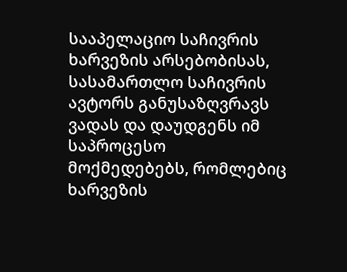სააპელაციო საჩივრის ხარვეზის არსებობისას, სასამართლო საჩივრის ავტორს განუსაზღვრავს ვადას და დაუდგენს იმ საპროცესო მოქმედებებს, რომლებიც ხარვეზის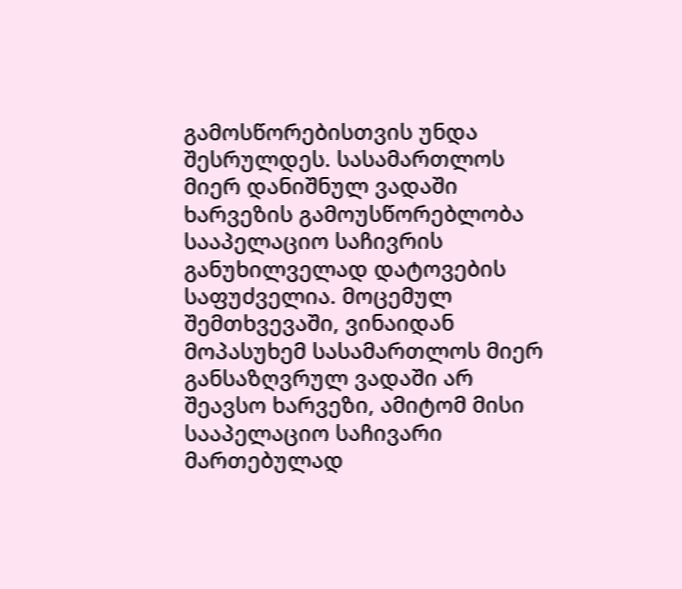გამოსწორებისთვის უნდა შესრულდეს. სასამართლოს მიერ დანიშნულ ვადაში ხარვეზის გამოუსწორებლობა სააპელაციო საჩივრის განუხილველად დატოვების საფუძველია. მოცემულ შემთხვევაში, ვინაიდან მოპასუხემ სასამართლოს მიერ განსაზღვრულ ვადაში არ შეავსო ხარვეზი, ამიტომ მისი სააპელაციო საჩივარი მართებულად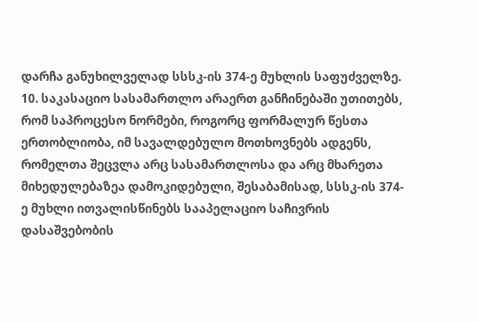დარჩა განუხილველად სსსკ-ის 374-ე მუხლის საფუძველზე.
10. საკასაციო სასამართლო არაერთ განჩინებაში უთითებს, რომ საპროცესო ნორმები, როგორც ფორმალურ წესთა ერთობლიობა, იმ სავალდებულო მოთხოვნებს ადგენს, რომელთა შეცვლა არც სასამართლოსა და არც მხარეთა მიხედულებაზეა დამოკიდებული, შესაბამისად, სსსკ-ის 374-ე მუხლი ითვალისწინებს სააპელაციო საჩივრის დასაშვებობის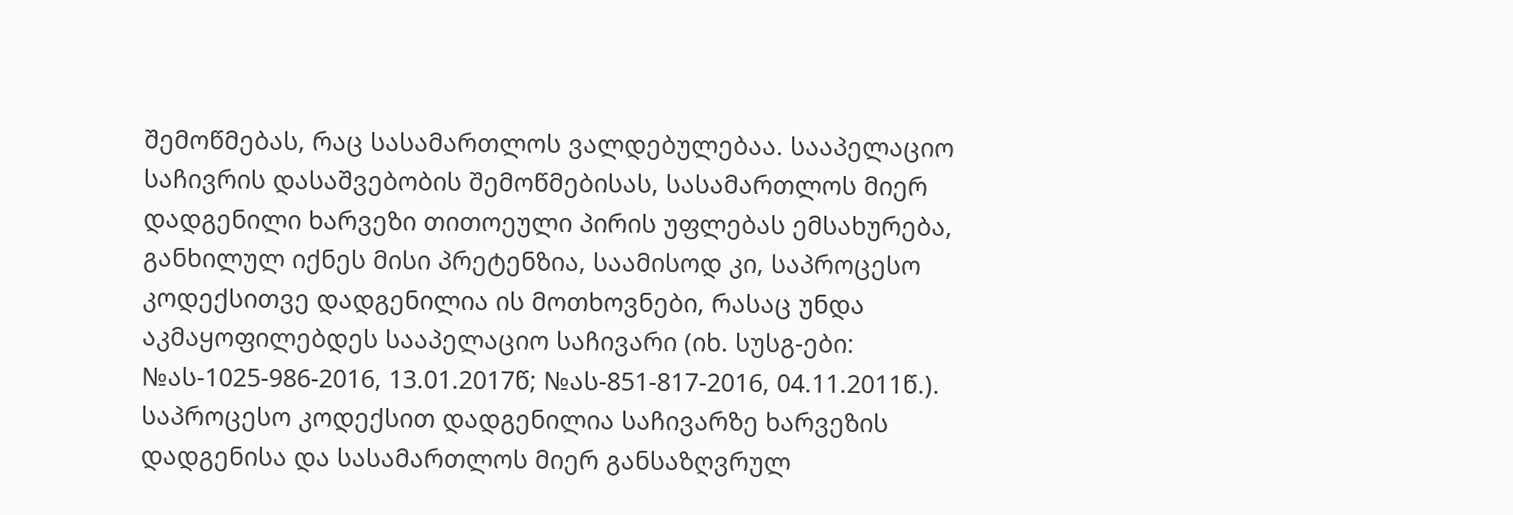შემოწმებას, რაც სასამართლოს ვალდებულებაა. სააპელაციო საჩივრის დასაშვებობის შემოწმებისას, სასამართლოს მიერ დადგენილი ხარვეზი თითოეული პირის უფლებას ემსახურება, განხილულ იქნეს მისი პრეტენზია, საამისოდ კი, საპროცესო კოდექსითვე დადგენილია ის მოთხოვნები, რასაც უნდა აკმაყოფილებდეს სააპელაციო საჩივარი (იხ. სუსგ-ები: №ას-1025-986-2016, 13.01.2017წ; №ას-851-817-2016, 04.11.2011წ.). საპროცესო კოდექსით დადგენილია საჩივარზე ხარვეზის დადგენისა და სასამართლოს მიერ განსაზღვრულ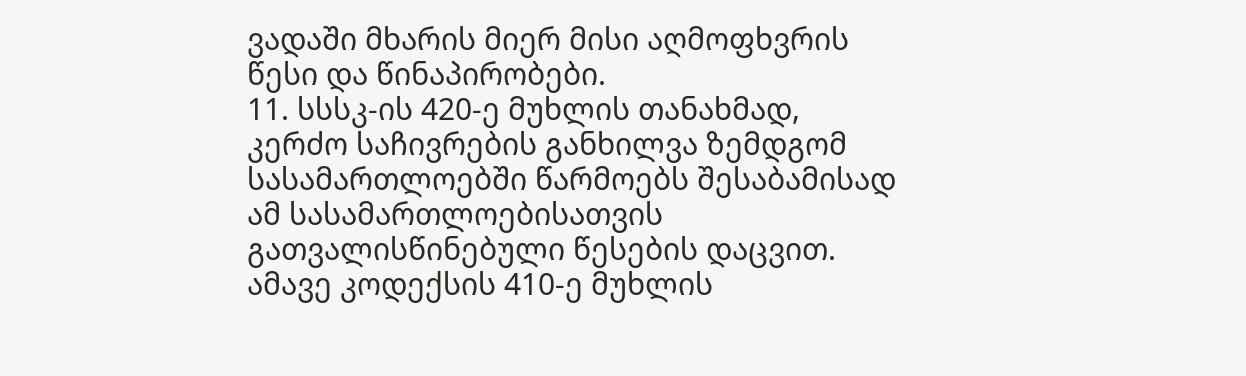ვადაში მხარის მიერ მისი აღმოფხვრის წესი და წინაპირობები.
11. სსსკ-ის 420-ე მუხლის თანახმად, კერძო საჩივრების განხილვა ზემდგომ სასამართლოებში წარმოებს შესაბამისად ამ სასამართლოებისათვის გათვალისწინებული წესების დაცვით. ამავე კოდექსის 410-ე მუხლის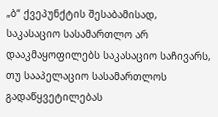„ბ“ ქვეპუნქტის შესაბამისად, საკასაციო სასამართლო არ დააკმაყოფილებს საკასაციო საჩივარს, თუ სააპელაციო სასამართლოს გადაწყვეტილებას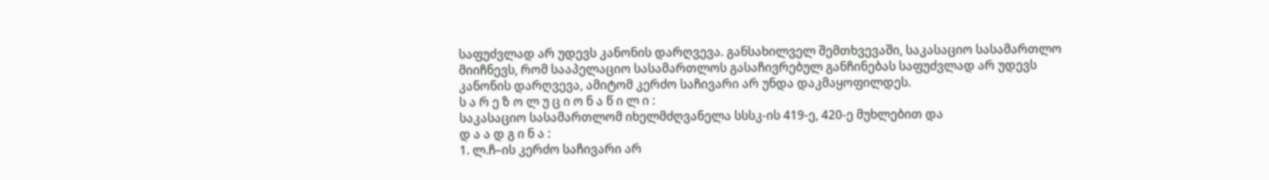საფუძვლად არ უდევს კანონის დარღვევა. განსახილველ შემთხვევაში, საკასაციო სასამართლო მიიჩნევს, რომ სააპელაციო სასამართლოს გასაჩივრებულ განჩინებას საფუძვლად არ უდევს კანონის დარღვევა, ამიტომ კერძო საჩივარი არ უნდა დაკმაყოფილდეს.
ს ა რ ე ზ ო ლ უ ც ი ო ნ ა წ ი ლ ი :
საკასაციო სასამართლომ იხელმძღვანელა სსსკ-ის 419-ე, 420-ე მუხლებით და
დ ა ა დ გ ი ნ ა :
1. ლ.ჩ–ის კერძო საჩივარი არ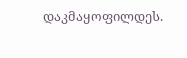დაკმაყოფილდეს.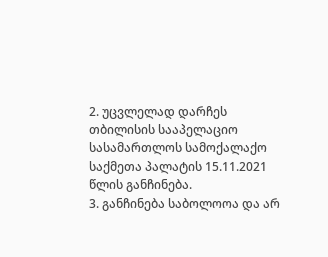2. უცვლელად დარჩეს თბილისის სააპელაციო სასამართლოს სამოქალაქო საქმეთა პალატის 15.11.2021 წლის განჩინება.
3. განჩინება საბოლოოა და არ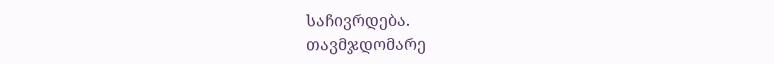საჩივრდება.
თავმჯდომარე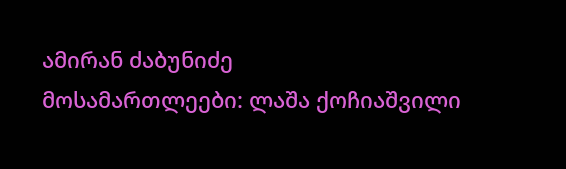ამირან ძაბუნიძე
მოსამართლეები: ლაშა ქოჩიაშვილი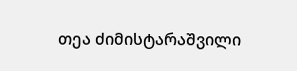თეა ძიმისტარაშვილი